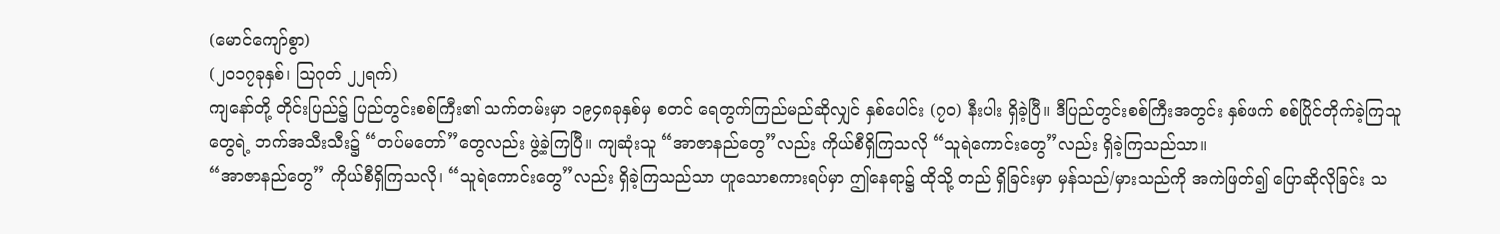(မောင်ကျော်စွာ)
(၂၀၁၇ခုနှစ်၊ ဩဂုတ် ၂၂ရက်)
ကျနော်တို့ တိုင်းပြည်၌ ပြည်တွင်းစစ်ကြီး၏ သက်တမ်းမှာ ၁၉၄၈ခုနှစ်မှ စတင် ရေတွက်ကြည်မည်ဆိုလျှင် နှစ်ပေါင်း (၇၀) နီးပါး ရှိခဲ့ပြီ။ ဒီပြည်တွင်းစစ်ကြီးအတွင်း နှစ်ဖက် စစ်ပြိုင်တိုက်ခဲ့ကြသူတွေရဲ့ ဘက်အသီးသီး၌ “တပ်မတော်”တွေလည်း ဖွဲ့ခဲ့ကြပြီ။ ကျဆုံးသူ “အာဇာနည်တွေ”လည်း ကိုယ်စီရှိကြသလို “သူရဲကောင်းတွေ”လည်း ရှိခဲ့ကြသည်သာ။
“အာဇာနည်တွေ” ကိုယ်စီရှိကြသလို၊ “သူရဲကောင်းတွေ”လည်း ရှိခဲ့ကြသည်သာ ဟူသောစကားရပ်မှာ ဤနေရာ၌ ထိုသို့ တည် ရှိခြင်းမှာ မှန်သည်/မှားသည်ကို အကဲဖြတ်၍ ပြောဆိုလိုခြင်း သ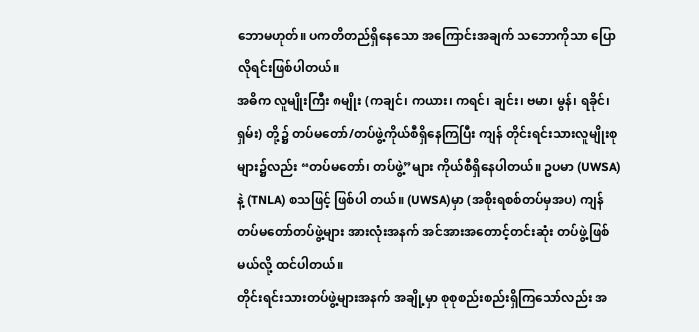ဘောမဟုတ်။ ပကတိတည်ရှိနေသော အကြောင်းအချက် သဘောကိုသာ ပြောလိုရင်းဖြစ်ပါတယ်။
အဓိက လူမျိုးကြီး ၈မျိုး (ကချင်၊ ကယား၊ ကရင်၊ ချင်း၊ ဗမာ၊ မွန်၊ ရခိုင်၊ ရှမ်း) တို့၌ တပ်မတော်/တပ်ဖွဲ့ကိုယ်စီရှိနေကြပြီး ကျန် တိုင်းရင်းသားလူမျိုးစုများ၌လည်း “တပ်မတော်၊ တပ်ဖွဲ့”များ ကိုယ်စီရှိနေပါတယ်။ ဥပမာ (UWSA) နဲ့ (TNLA) စသဖြင့် ဖြစ်ပါ တယ်။ (UWSA)မှာ (အစိုးရစစ်တပ်မှအပ) ကျန်တပ်မတော်တပ်ဖွဲ့များ အားလုံးအနက် အင်အားအတောင့်တင်းဆုံး တပ်ဖွဲ့ဖြစ် မယ်လို့ ထင်ပါတယ်။
တိုင်းရင်းသားတပ်ဖွဲ့များအနက် အချို့မှာ စုစုစည်းစည်းရှိကြသော်လည်း အ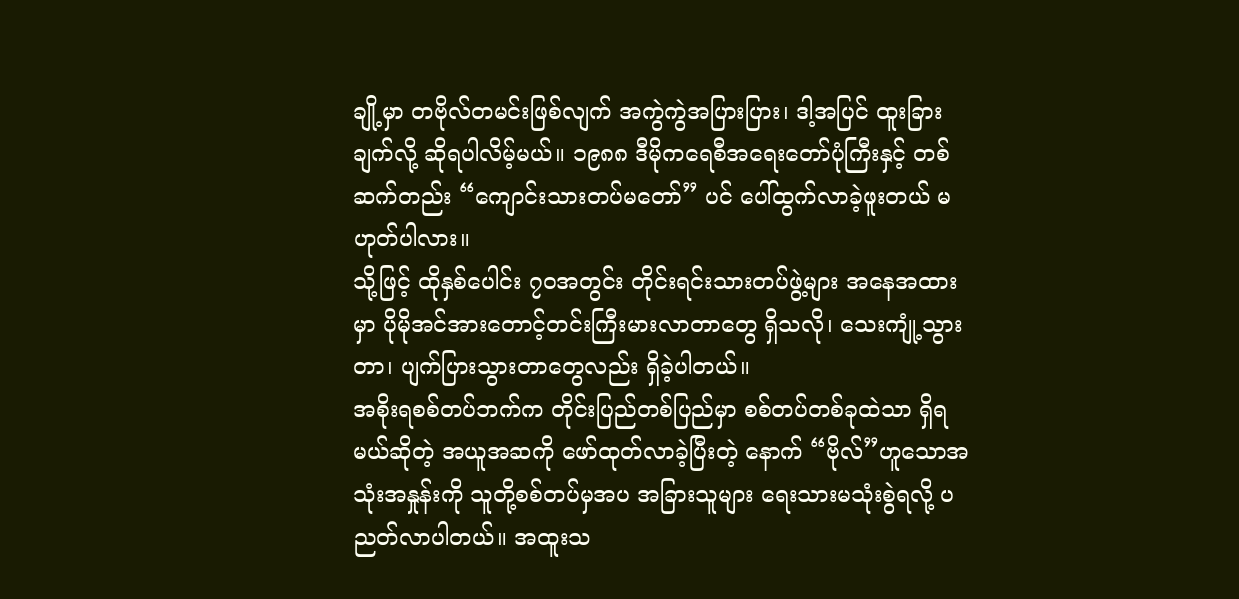ချို့မှာ တဗိုလ်တမင်းဖြစ်လျက် အကွဲကွဲအပြားပြား၊ ဒါ့အပြင် ထူးခြားချက်လို့ ဆိုရပါလိမ့်မယ်။ ၁၉၈၈ ဒီမိုကရေစီအရေးတော်ပုံကြီးနှင့် တစ်ဆက်တည်း “ကျောင်းသားတပ်မတော်” ပင် ပေါ်ထွက်လာခဲ့ဖူးတယ် မဟုတ်ပါလား။
သို့ဖြင့် ထိုနှစ်ပေါင်း ၇ဝအတွင်း တိုင်းရင်းသားတပ်ဖွဲ့များ အနေအထားမှာ ပိုမိုအင်အားတောင့်တင်းကြီးမားလာတာတွေ ရှိသလို၊ သေးကျုံ့သွားတာ၊ ပျက်ပြားသွားတာတွေလည်း ရှိခဲ့ပါတယ်။
အစိုးရစစ်တပ်ဘက်က တိုင်းပြည်တစ်ပြည်မှာ စစ်တပ်တစ်ခုထဲသာ ရှိရမယ်ဆိုတဲ့ အယူအဆကို ဖော်ထုတ်လာခဲ့ပြီးတဲ့ နောက် “ဗိုလ်”ဟူသောအသုံးအနှုန်းကို သူတို့စစ်တပ်မှအပ အခြားသူများ ရေးသားမသုံးစွဲရလို့ ပညတ်လာပါတယ်။ အထူးသ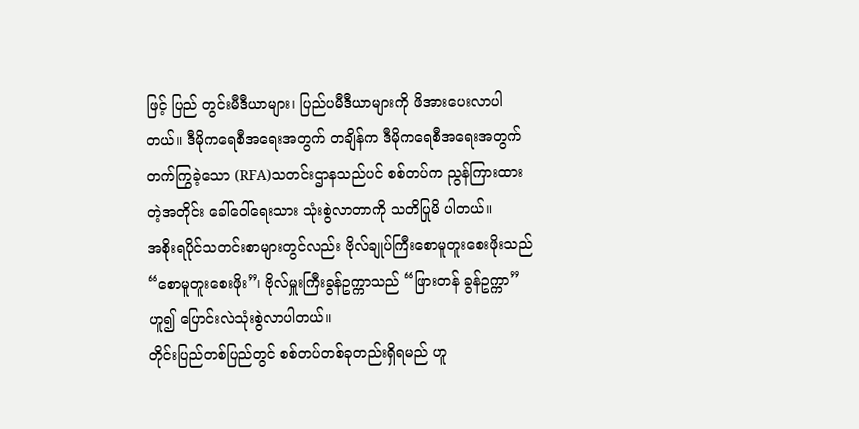ဖြင့် ပြည် တွင်းမီဒီယာများ၊ ပြည်ပမီဒီယာများကို ဖိအားပေးလာပါတယ်။ ဒီမိုကရေစီအရေးအတွက် တချိန်က ဒီမိုကရေစီအရေးအတွက် တက်ကြွခဲ့သော (RFA)သတင်းဌာနသည်ပင် စစ်တပ်က ညွန်ကြားထားတဲ့အတိုင်း ခေါ်ဝေါ်ရေးသား သုံးစွဲလာတာကို သတိပြုမိ ပါတယ်။
အစိုးရပိုင်သတင်းစာများတွင်လည်း ဗိုလ်ချုပ်ကြီးစောမူတူးစေးဖိုးသည် “စောမူတူးစေးဖိုး”၊ ဗိုလ်မှူးကြီးခွန်ဥက္ကာသည် “ဖြားတန် ခွန်ဥက္ကာ”ဟူ၍ ပြောင်းလဲသုံးစွဲလာပါတယ်။
တိုင်းပြည်တစ်ပြည်တွင် စစ်တပ်တစ်ခုတည်းရှိရမည် ဟူ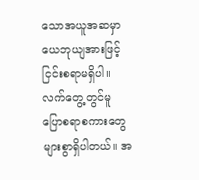သောအယူအဆမှာ ယေဘုယျအားဖြင့် ငြင်းစရာမရှိပါ။ လက်တွေ့တွင်မူ ပြောစရာစကားတွေ များစွာရှိပါတယ်။ အ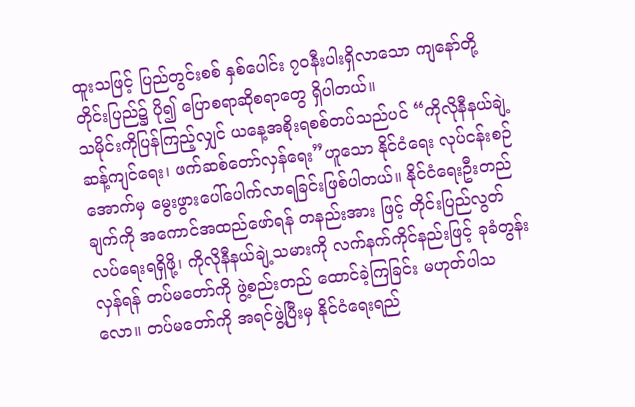ထူးသဖြင့် ပြည်တွင်းစစ် နှစ်ပေါင်း ၇ဝနီးပါးရှိလာသော ကျနော်တို့ တိုင်းပြည်၌ ပို၍ ပြောစရာဆိုစရာတွေ ရှိပါတယ်။
သမိုင်းကိုပြန်ကြည့်လျှင် ယနေ့အစိုးရစစ်တပ်သည်ပင် “ကိုလိုနီနယ်ချဲ့ဆန့်ကျင်ရေး၊ ဖက်ဆစ်တော်လှန်ရေး”ဟူသော နိုင်ငံရေး လုပ်ငန်းစဉ်အောက်မှ မွေးဖွားပေါ်ပေါက်လာရခြင်းဖြစ်ပါတယ်။ နိုင်ငံရေးဦးတည်ချက်ကို အကောင်အထည်ဖော်ရန် တနည်းအား ဖြင့် တိုင်းပြည်လွတ်လပ်ရေးရရှိဖို့၊ ကိုလိုနီနယ်ချဲ့သမားကို လက်နက်ကိုင်နည်းဖြင့် ခုခံတွန်းလှန်ရန် တပ်မတော်ကို ဖွဲ့စည်းတည် ထောင်ခဲ့ကြခြင်း မဟုတ်ပါသလော။ တပ်မတော်ကို အရင်ဖွဲ့ပြီးမှ နိုင်ငံရေးရည်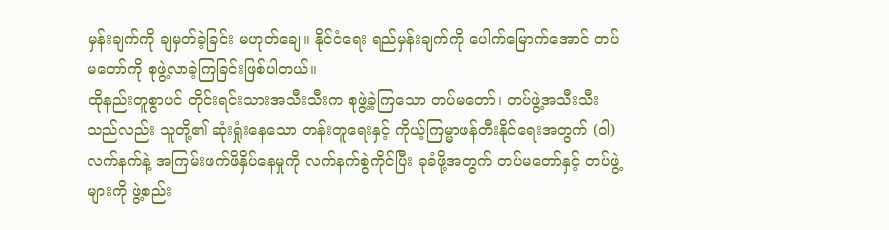မှန်းချက်ကို ချမှတ်ခဲ့ခြင်း မဟုတ်ချေ။ နိုင်ငံရေး ရည်မှန်းချက်ကို ပေါက်မြောက်အောင် တပ်မတော်ကို စုဖွဲ့လာခဲ့ကြခြင်းဖြစ်ပါတယ်။
ထိုနည်းတူစွာပင် တိုင်းရင်းသားအသီးသီးက စုဖွဲ့ခဲ့ကြသော တပ်မတော်၊ တပ်ဖွဲ့အသီးသီးသည်လည်း သူတို့၏ ဆုံးရှုံးနေသော တန်းတူရေးနှင့် ကိုယ့်ကြမ္မာဖန်တီးနိုင်ရေးအတွက် (ဝါ) လက်နက်နဲ့ အကြမ်းဖက်ဖိနှိပ်နေမှုကို လက်နက်စွဲကိုင်ပြီး ခုခံဖို့အတွက် တပ်မတော်နှင့် တပ်ဖွဲ့များကို ဖွဲ့စည်း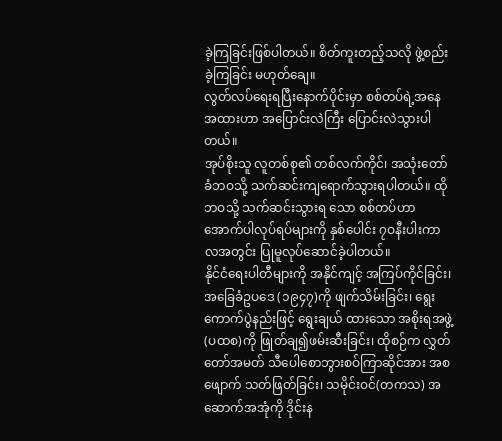ခဲ့ကြခြင်းဖြစ်ပါတယ်။ စိတ်ကူးတည့်သလို ဖွဲ့စည်းခဲ့ကြခြင်း မဟုတ်ချေ။
လွတ်လပ်ရေးရပြီးနောက်ပိုင်းမှာ စစ်တပ်ရဲ့အနေအထားဟာ အပြောင်းလဲကြီး ပြောင်းလဲသွားပါတယ်။
အုပ်စိုးသူ လူတစ်စု၏ တစ်လက်ကိုင်၊ အသုံးတော်ခံဘဝသို့ သက်ဆင်းကျရောက်သွားရပါတယ်။ ထိုဘဝသို့ သက်ဆင်းသွားရ သော စစ်တပ်ဟာ အောက်ပါလုပ်ရပ်များကို နှစ်ပေါင်း ၇ဝနီးပါးကာလအတွင်း ပြုမူလုပ်ဆောင်ခဲ့ပါတယ်။
နိုင်ငံရေးပါတီများကို အနိုင်ကျင့် အကြပ်ကိုင်ခြင်း၊ အခြေခံဥပဒေ (၁၉၄၇)ကို ဖျက်သိမ်းခြင်း၊ ရွေးကောက်ပွဲနည်းဖြင့် ရွေးချယ် ထားသော အစိုးရအဖွဲ့(ပထစ)ကို ဖြုတ်ချ၍ဖမ်းဆီးခြင်း၊ ထိုစဉ်က လွှတ်တော်အမတ် သီပေါစောဘွားစဝ်ကြာဆိုင်အား အစ ဖျောက် သတ်ဖြတ်ခြင်း၊ သမိုင်းဝင်(တကသ) အဆောက်အအုံကို ဒိုင်းန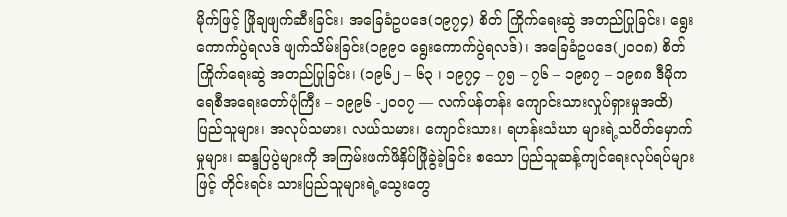မိုက်ဖြင့် ဖြိုချဖျက်ဆီးခြင်း၊ အခြေခံဥပဒေ(၁၉၇၄) စိတ် ကြိုက်ရေးဆွဲ အတည်ပြုခြင်း၊ ရွေးကောက်ပွဲရလဒ် ဖျက်သိမ်းခြင်း(၁၉၉ဝ ရွေးကောက်ပွဲရလဒ်)၊ အခြေခံဥပဒေ(၂၀၀၈) စိတ် ကြိုက်ရေးဆွဲ အတည်ပြုခြင်း၊ (၁၉၆၂ – ၆၃ ၊ ၁၉၇၄ – ၇၅ – ၇၆ – ၁၉၈၇ – ၁၉၈၈ ဒီမိုကရေစီအရေးတော်ပုံကြီး – ၁၉၉၆ -၂၀၀၇ — လက်ပန်တန်း ကျောင်းသားလှုပ်ရှားမှုအထိ) ပြည်သူများ၊ အလုပ်သမား၊ လယ်သမား၊ ကျောင်းသား၊ ရဟန်းသံဃာ များရဲ့သပိတ်မှောက်မှုများ၊ ဆန္ဒပြပွဲများကို အကြမ်းဖက်ဖိနှိပ်ဖြိုခွဲခဲ့ခြင်း စသော ပြည်သူဆန့်ကျင်ရေးလုပ်ရပ်များဖြင့် တိုင်းရင်း သားပြည်သူများရဲ့သွေးတွေ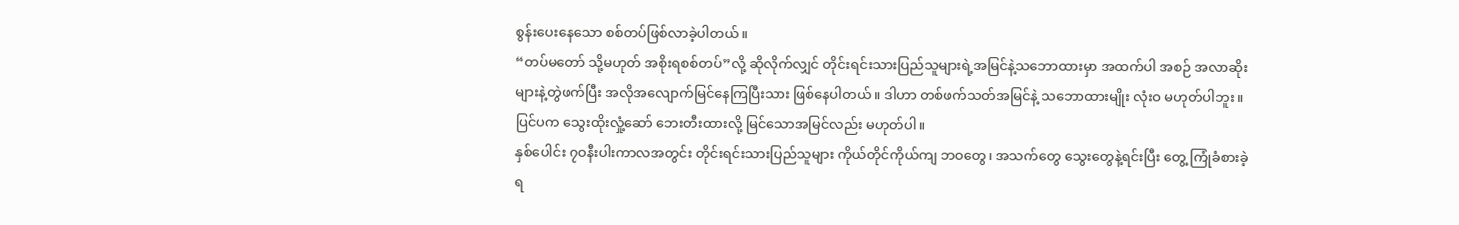စွန်းပေးနေသော စစ်တပ်ဖြစ်လာခဲ့ပါတယ်။
“တပ်မတော် သို့မဟုတ် အစိုးရစစ်တပ်”လို့ ဆိုလိုက်လျှင် တိုင်းရင်းသားပြည်သူများရဲ့အမြင်နဲ့သဘောထားမှာ အထက်ပါ အစဉ် အလာဆိုးများနဲ့တွဲဖက်ပြီး အလိုအလျောက်မြင်နေကြပြီးသား ဖြစ်နေပါတယ်။ ဒါဟာ တစ်ဖက်သတ်အမြင်နဲ့ သဘောထားမျိုး လုံးဝ မဟုတ်ပါဘူး။ ပြင်ပက သွေးထိုးလှုံ့ဆော် ဘေးတီးထားလို့ မြင်သောအမြင်လည်း မဟုတ်ပါ။
နှစ်ပေါင်း ၇ဝနီးပါးကာလအတွင်း တိုင်းရင်းသားပြည်သူများ ကိုယ်တိုင်ကိုယ်ကျ ဘဝတွေ၊ အသက်တွေ သွေးတွေနဲ့ရင်းပြီး တွေ့ ကြုံခံစားခဲ့ရ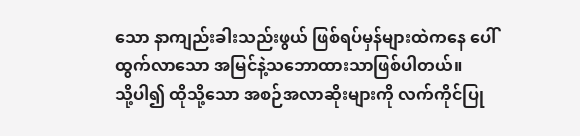သော နာကျည်းခါးသည်းဖွယ် ဖြစ်ရပ်မှန်များထဲကနေ ပေါ်ထွက်လာသော အမြင်နဲ့သဘောထားသာဖြစ်ပါတယ်။
သို့ပါ၍ ထိုသို့သော အစဉ်အလာဆိုးများကို လက်ကိုင်ပြု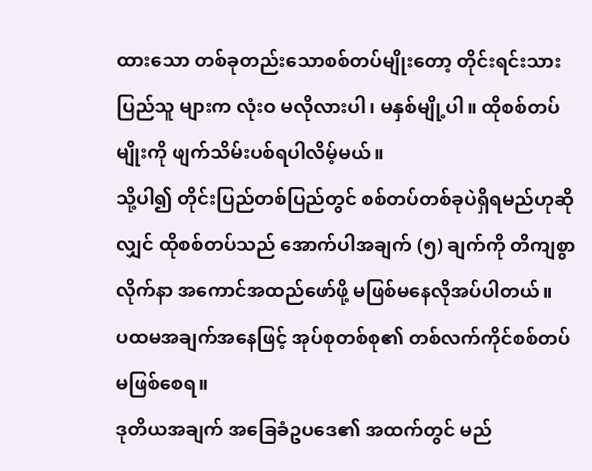ထားသော တစ်ခုတည်းသောစစ်တပ်မျိုးတော့ တိုင်းရင်းသားပြည်သူ များက လုံးဝ မလိုလားပါ၊ မနှစ်မျို့ပါ။ ထိုစစ်တပ်မျိုးကို ဖျက်သိမ်းပစ်ရပါလိမ့်မယ်။
သို့ပါ၍ တိုင်းပြည်တစ်ပြည်တွင် စစ်တပ်တစ်ခုပဲရှိရမည်ဟုဆိုလျှင် ထိုစစ်တပ်သည် အောက်ပါအချက် (၅) ချက်ကို တိကျစွာ လိုက်နာ အကောင်အထည်ဖော်ဖို့ မဖြစ်မနေလိုအပ်ပါတယ်။
ပထမအချက်အနေဖြင့် အုပ်စုတစ်စု၏ တစ်လက်ကိုင်စစ်တပ် မဖြစ်စေရ။
ဒုတိယအချက် အခြေခံဥပဒေ၏ အထက်တွင် မည်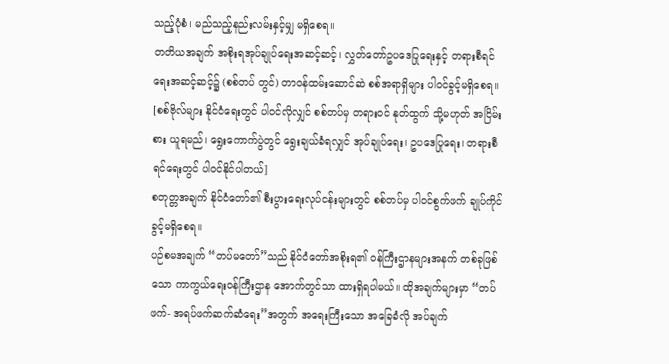သည့်ပုံစံ၊ မည်သည့်နည်းလမ်းနှင့်မျှ မရှိစေရ။
တတိယအချက် အစိုးရအုပ်ချုပ်ရေးအဆင့်ဆင့်၊ လွှတ်တော်ဥပဒေပြုရေးနှင့် တရားစီရင်ရေးအဆင့်ဆင့်၌ (စစ်တပ် တွင်) တာဝန်ထမ်းဆောင်ဆဲ စစ်အရာရှိများ ပါဝင်ခွင့်မရှိစေရ။ [စစ်ဗိုလ်များ နိုင်ငံရေးတွင် ပါဝင်လိုလျှင် စစ်တပ်မှ တရားဝင် နုတ်ထွက် သို့မဟုတ် အငြိမ်းစား ယူရမည်၊ ရွေးကောက်ပွဲတွင် ရွေးချယ်ခံရလျှင် အုပ်ချုပ်ရေး၊ ဥပဒေပြုရေး၊ တရားစီရင်ရေးတွင် ပါဝင်နိုင်ပါတယ်]
စတုတ္တအချက် နိုင်ငံတော်၏ စီးပွားရေးလုပ်ငန်းများတွင် စစ်တပ်မှ ပါဝင်စွက်ဖက် ချုပ်ကိုင်ခွင့်မရှိစေရ။
ပဉ်စမအချက် “တပ်မတော်”သည် နိုင်ငံတော်အစိုးရ၏ ဝန်ကြီးဌာနများအနက် တစ်ခုဖြစ်သော ကာကွယ်ရေးဝန်ကြီးဌာန အောက်တွင်သာ ထားရှိရပါမယ်။ ထိုအချက်များမှာ “တပ်ဖက်- အရပ်ဖက်ဆက်ဆံရေး”အတွက် အရေးကြီးသော အခြေခံလို အပ်ချက်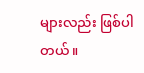များလည်း ဖြစ်ပါတယ်။